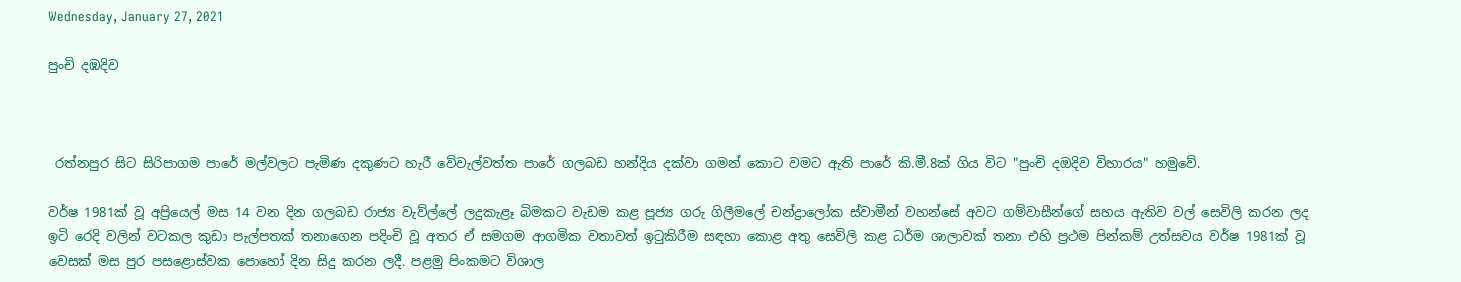Wednesday, January 27, 2021

පුංචි දඹදිව



 රත්නපුර සිට සිරිපාගම පාරේ මල්වලට පැමිණ දකුණට හැරී වේවැල්වත්ත පාරේ ගලබඩ හන්දිය දක්වා ගමන් කොට වමට ඇති පාරේ කි.මී.8ක් ගිය විට "පුංචි දඔදිව විහාරය" හමුවේ.

වර්ෂ 1981ක් වූ අප්‍රියෙල් මස 14 වන දින ගලබඩ රාජ්‍ය වැව්ල්ලේ ලදුකැළෑ බිමකට වැඩම කළ පූජ්‍ය ගරු ගිලීමලේ චන්ද්‍රාලෝක ස්වාමීන් වහන්සේ අවට ගම්වාසීන්ගේ සහය ඇතිව වල් සෙවිලි කරන ලද ඉටි රෙදි වලින් වටකල කුඩා පැල්පතක් තනාගෙන පදිංචි වූ අතර ඒ සමගම ආගමික වතාවත් ඉටුකිරීම සඳහා කොළ අතු සෙවිලි කළ ධර්ම ශාලාවක් තනා එහි ප්‍රථම පින්කම් උත්සවය වර්ෂ 1981ක් වූ වෙසක් මස පුර පසළොස්වක පොහෝ දින සිදු කරන ලදී. පළමු පිංකමට විශාල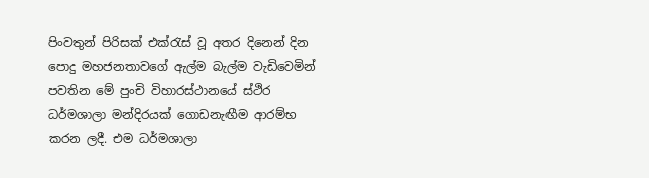පිංවතුන් පිරිසක් එක්රැස් වූ අතර දිනෙන් දින පොදු මහජනතාවගේ ඇල්ම බැල්ම වැඩිවෙමින් පවතින මේ පුංචි විහාරස්ථානයේ ස්ථිර ධර්මශාලා මන්දිරයක් ගොඩනැඟීම ආරම්භ කරන ලදී. එම ධර්මශාලා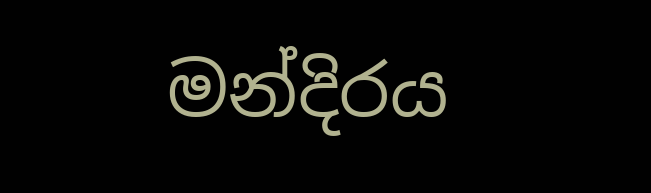මන්දිරය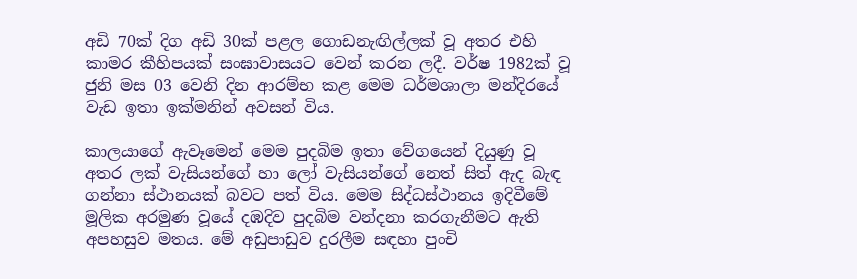අඩි 70ක් දිග අඩි 30ක් පළල ගොඩනැඟිල්ලක් වූ අතර එහි කාමර කීහිපයක් සංඝාවාසයට වෙන් කරන ලදී. වර්ෂ 1982ක් වූ ජුනි මස 03 වෙනි දින ආරම්භ කළ මෙම ධර්මශාලා මන්දිරයේ වැඩ ඉතා ඉක්මනින් අවසන් විය.

කාලයාගේ ඇවෑමෙන් මෙම පුදබිම ඉතා වේගයෙන් දියුණු වූ අතර ලක් වැසියන්ගේ හා ලෝ වැසියන්ගේ නෙත් සිත් ඇද බැඳ ගන්නා ස්ථානයක් බවට පත් විය. මෙම සිද්ධස්ථානය ඉදිවීමේ මූලික අරමුණ වූයේ දඹදිව පුදබිම වන්දනා කරගැනීමට ඇති අපහසුව මතය. මේ අඩුපාඩුව දුරලීම සඳහා පුංචි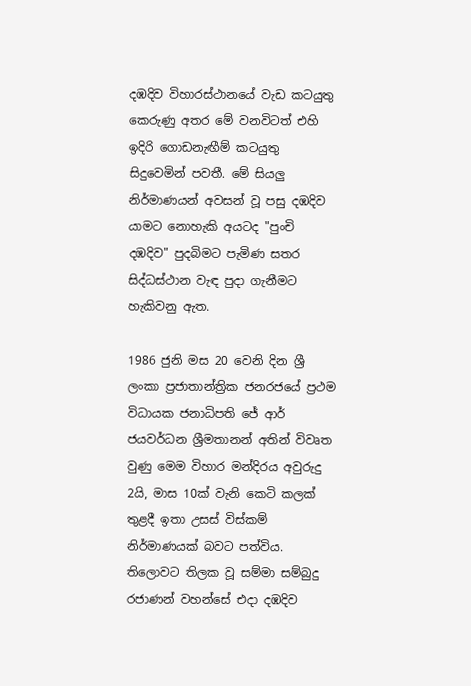දඹදිව විහාරස්ථානයේ වැඩ කටයුතු කෙරුණු අතර මේ වනවිටත් එහි ඉදිරි ගොඩනැඟීම් කටයුතු සිදුවෙමින් පවතී. මේ සියලු නිර්මාණයන් අවසන් වූ පසු දඹදිව යාමට නොහැකි අයටද "පුංචි දඹදිව" පුදබිමට පැමිණ සතර සිද්ධස්ථාන වැඳ පුදා ගැනීමට හැකිවනු ඇත.

1986 ජුනි මස 20 වෙනි දින ශ්‍රී ලංකා ප්‍රජාතාන්ත්‍රික ජනරජයේ ප්‍රථම විධායක ජනාධිපති ජේ ආර් ජයවර්ධන ශ්‍රීමතානන් අතින් විවෘත වුණු මෙම විහාර මන්දිරය අවුරුදු 2යි, මාස 10ක් වැනි කෙටි කලක් තුළදී ඉතා උසස් විස්කම් නිර්මාණයක් බවට පත්විය. තිලොවට තිලක වූ සම්මා සම්බුදු රජාණන් වහන්සේ එදා දඹදිව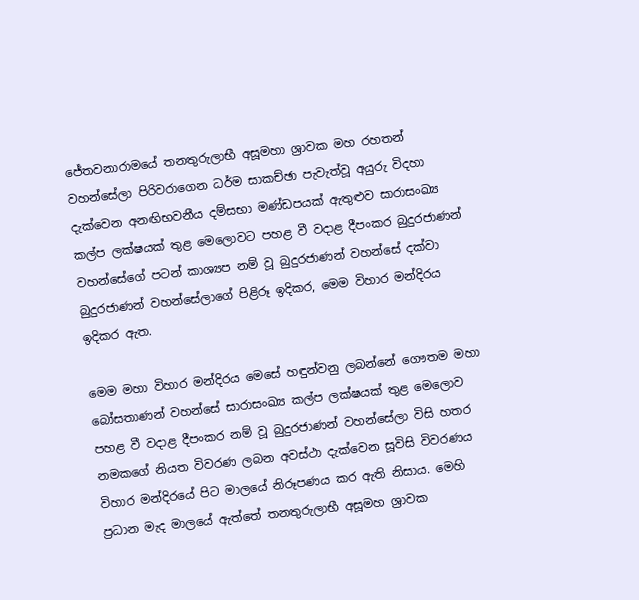ජේතවනාරාමයේ තනතුරුලාභී අසූමහා ශ්‍රාවක මහ රහතන් වහන්සේලා පිරිවරාගෙන ධර්ම සාකච්ඡා පැවැත්වූ අයුරු විදහා දැක්වෙන අනඟිභවනීය දම්සභා මණ්ඩපයක් ඇතුළුව සාරාසංඛ්‍ය කල්ප ලක්ෂයක් තුළ මෙලොවට පහළ වී වදාළ දීපංකර බුදුරජාණන් වහන්සේගේ පටන් කාශ්‍යප නම් වූ බුදුරජාණන් වහන්සේ දක්වා බුදුරජාණන් වහන්සේලාගේ පිළිරූ ඉදිකර, මෙම විහාර මන්දිරය ඉදිකර ඇත.

මෙම මහා විහාර මන්දිරය මෙසේ හඳුන්වනු ලබන්නේ ගෞතම මහා බෝසතාණන් වහන්සේ සාරාසංඛ්‍ය කල්ප ලක්ෂයක් තුළ මෙලොව පහළ වී වදාළ දීපංකර නම් වූ බුදුරජාණන් වහන්සේලා විසි හතර නමකගේ නියත විවරණ ලබන අවස්ථා දැක්වෙන සූවිසි විවරණය විහාර මන්දිරයේ පිට මාලයේ නිරූපණය කර ඇති නිසාය. මෙහි ප්‍රධාන මැද මාලයේ ඇත්තේ තනතුරුලාභී අසූමහ ශ්‍රාවක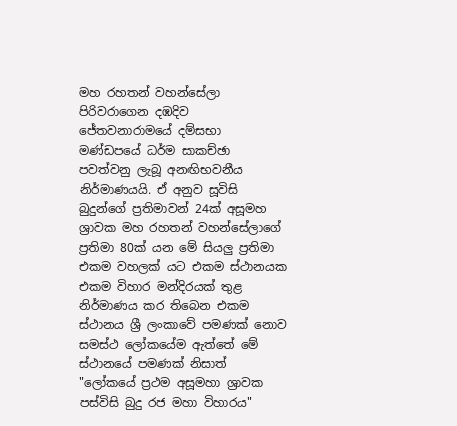මහ රහතන් වහන්සේලා පිරිවරාගෙන දඹදිව ජේතවනාරාමයේ දම්සභා මණ්ඩපයේ ධර්ම සාකච්ඡා පවත්වනු ලැබූ අනඟිභවනීය නිර්මාණයයි. ඒ අනුව සූවිසි බුදුන්ගේ ප්‍රතිමාවන් 24ක් අසූමහ ශ්‍රාවක මහ රහතන් වහන්සේලාගේ ප්‍රතිමා 80ක් යන මේ සියලු ප්‍රතිමා එකම වහලක් යට එකම ස්ථානයක එකම විහාර මන්දිරයක් තුළ නිර්මාණය කර තිබෙන එකම ස්ථානය ශ්‍රී ලංකාවේ පමණක් නොව සමස්ථ ලෝකයේම ඇත්තේ මේ ස්ථානයේ පමණක් නිසාත් "ලෝකයේ ප්‍රථම අසූමහා ශ්‍රාවක පස්විසි බුදු රජ මහා විහාරය"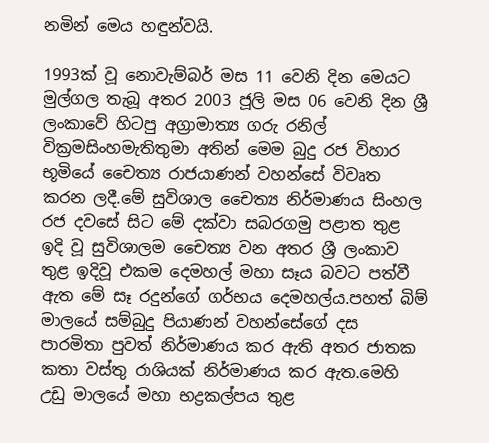නමින් මෙය හඳුන්වයි.

1993ක් වූ නොවැම්බර් මස 11 වෙනි දින මෙයට මුල්ගල තැබූ අතර 2003 ජූලි මස 06 වෙනි දින ශ්‍රී ලංකාවේ හිටපු අග්‍රාමාත්‍ය ගරු රනිල් වික්‍රමසිංහමැතිතුමා අතින් මෙම බුදු රජ විහාර භූමියේ චෛත්‍ය රාජයාණන් වහන්සේ විවෘත කරන ලදී.මේ සුවිශාල චෛත්‍ය නිර්මාණය සිංහල රජ දවසේ සිට මේ දක්වා සබරගමු පළාත තුළ ඉදි වූ සුවිශාලම චෛත්‍ය වන අතර ශ්‍රී ලංකාව තුළ ඉදිවූ එකම දෙමහල් මහා සෑය බවට පත්වී ඇත මේ සෑ රදුන්ගේ ගර්භය දෙමහල්ය.පහත් බිම් මාලයේ සම්බුදු පියාණන් වහන්සේගේ දස පාරමිතා පුවත් නිර්මාණය කර ඇති අතර ජාතක කතා වස්තු රාශියක් නිර්මාණය කර ඇත.මෙහි උඩු මාලයේ මහා භද්‍රකල්පය තුළ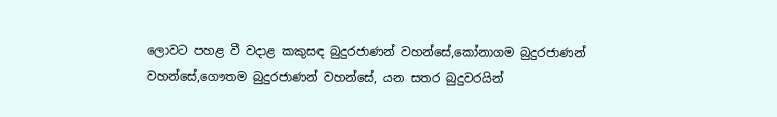ලොවට පහළ වී වදාළ කකුසඳ බුදුරජාණන් වහන්සේ,කෝනාගම බුදුරජාණන් වහන්සේ,ගෞතම බුදුරජාණන් වහන්සේ, යන සතර බුදුවරයින්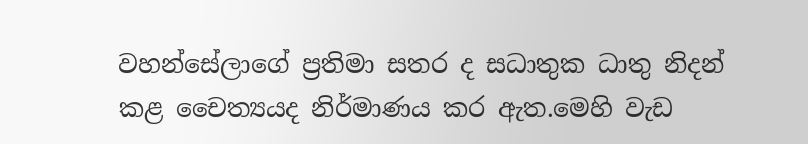වහන්සේලාගේ ප්‍රතිමා සතර ද සධාතුක ධාතු නිදන් කළ චෛත්‍යයද නිර්මාණය කර ඇත.මෙහි වැඩ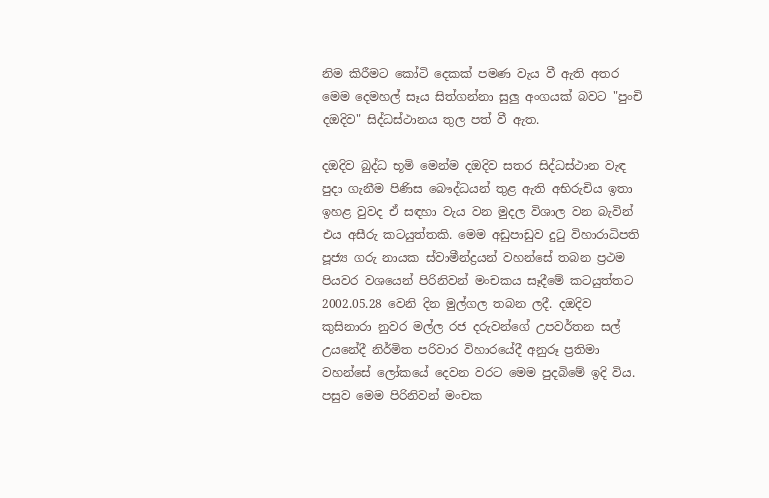නිම කිරීමට කෝටි දෙකක් පමණ වැය වී ඇති අතර මෙම දෙමහල් සෑය සිත්ගන්නා සුලු අංගයක් බවට "පුංචි දඔදිව" සිද්ධස්ථානය තුල පත් වී ඇත.

දඔදිව බුද්ධ භූමි මෙන්ම දඔදිව සතර සිද්ධස්ථාන වැඳ පුදා ගැනීම පිණිස බෞද්ධයන් තුළ ඇති අභිරුචිය ඉතා ඉහළ වුවද ඒ සඳහා වැය වන මුදල විශාල වන බැවින් එය අසීරු කටයුත්තකි. මෙම අඩුපාඩුව දුටු විහාරාධිපති පූජ්‍ය ගරු නායක ස්වාමීන්ද්‍රයන් වහන්සේ තබන ප්‍රථම පියවර වශයෙන් පිරිනිවන් මංචකය සෑදීමේ කටයුත්තට 2002.05.28 වෙනි දින මුල්ගල තබන ලදී. දඔදිව කුසිනාරා නුවර මල්ල රජ දරුවන්ගේ උපවර්තන සල් උයනේදී නිර්මිත පරිවාර විහාරයේදී අනුරූ ප්‍රතිමා වහන්සේ ලෝකයේ දෙවන වරට මෙම පුදබිමේ ඉදි විය. පසුව මෙම පිරිනිවන් මංචක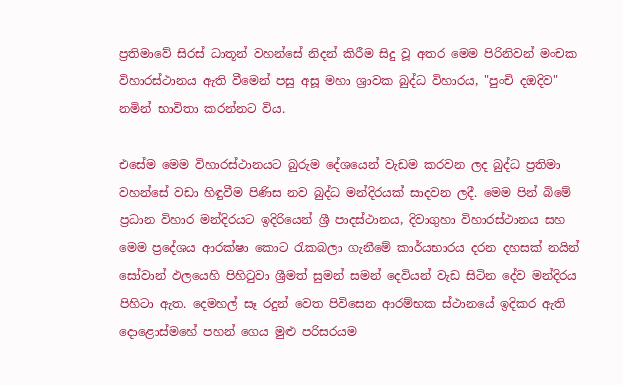ප්‍රතිමාවේ සිරස් ධාතූන් වහන්සේ නිදන් කිරීම සිදු වූ අතර මෙම පිරිනිවන් මංචක විහාරස්ථානය ඇති වීමෙන් පසු අසූ මහා ශ්‍රාවක බුද්ධ විහාරය, "පුංචි දඔදිව" නමින් භාවිතා කරන්නට විය.

එසේම මෙම විහාරස්ථානයට බුරුම දේශයෙන් වැඩම කරවන ලද බුද්ධ ප්‍රතිමා වහන්සේ වඩා හිඳුවීම පිණිස නව බුද්ධ මන්දිරයක් සාදවන ලදී. මෙම පින් බිමේ ප්‍රධාන විහාර මන්දිරයට ඉදිරියෙන් ශ්‍රී පාදස්ථානය, දිවාගුහා විහාරස්ථානය සහ මෙම ප්‍රදේශය ආරක්ෂා කොට රැකබලා ගැනීමේ කාර්යභාරය දරන දහසක් නයින් සෝවාන් ඵලයෙහි පිහිටුවා ශ්‍රීමත් සුමන් සමන් දෙවියන් වැඩ සිටින දේව මන්දිරය පිහිටා ඇත. දෙමහල් සෑ රදුන් වෙත පිවිසෙන ආරම්භක ස්ථානයේ ඉදිකර ඇති දොළොස්මහේ පහන් ගෙය මුළු පරිසරයම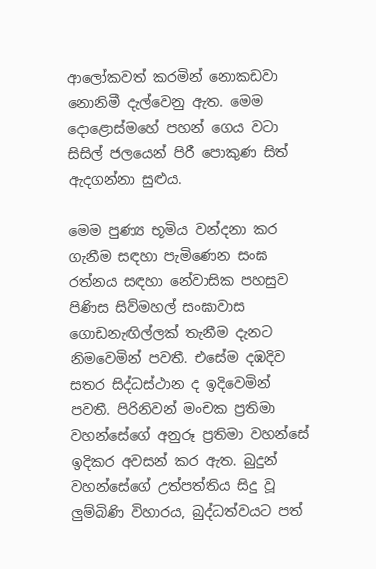ආලෝකවත් කරමින් නොකඩවා නොනිමී දැල්වෙනු ඇත. මෙම දොළොස්මහේ පහන් ගෙය වටා සිසිල් ජලයෙන් පිරී පොකුණ සිත් ඇදගන්නා සුළුය.

මෙම පුණ්‍ය භූමිය වන්දනා කර ගැනීම සඳහා පැමිණෙන සංඝ රත්නය සඳහා නේවාසික පහසුව පිණිස සිව්මහල් සංඝාවාස ගොඩනැඟිල්ලක් තැනීම දැනට නිමවෙමින් පවතී. එසේම දඹදිව සතර සිද්ධස්ථාන ද ඉදිවෙමින් පවතී. පිරිනිවන් මංචක ප්‍රතිමා වහන්සේගේ අනුරූ ප්‍රතිමා වහන්සේ ඉදිකර අවසන් කර ඇත. බුදුන් වහන්සේගේ උත්පත්තිය සිදු වූ ලුම්බිණි විහාරය, බුද්ධත්වයට පත්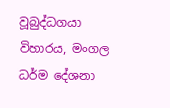වූබුද්ධගයා විහාරය, මංගල ධර්ම දේශනා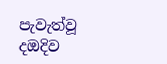පැවැත්වූ දඔදිව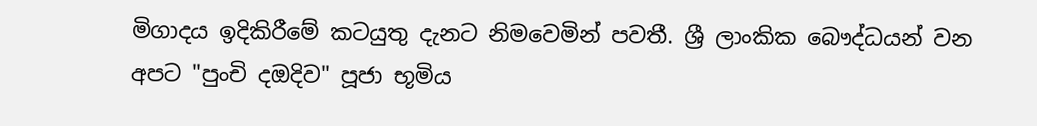මිගාදය ඉදිකිරීමේ කටයුතු දැනට නිමවෙමින් පවතී. ශ්‍රී ලාංකික බෞද්ධයන් වන අපට "පුංචි දඔදිව" පූජා භූමිය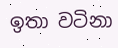ඉතා වටිනා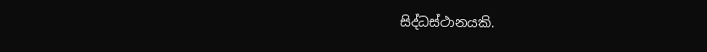සිද්ධස්ථානයකි.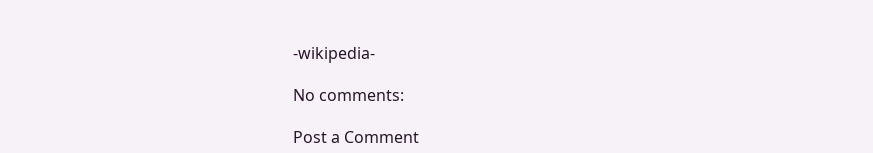-wikipedia-

No comments:

Post a Comment